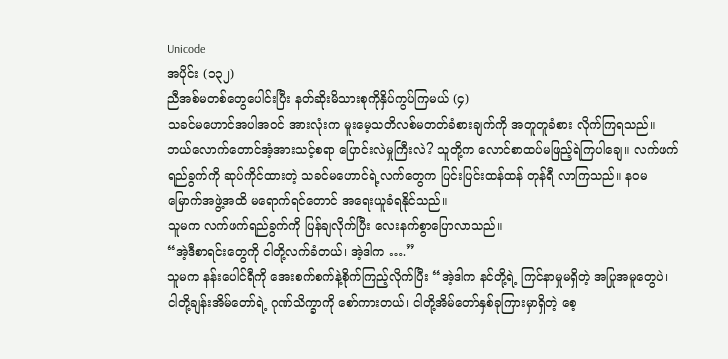Unicode
အပိုင်း (၁၃၂)
ညီအစ်မတစ်တွေပေါင်းပြီး နတ်ဆိုးမိသားစုကိုနှိပ်ကွပ်ကြမယ် (၄)
သခင်မဟောင်အပါအဝင် အားလုံးက မူးမေ့သတိလစ်မတတ်ခံစားချက်ကို အတူတူခံစား လိုက်ကြရသည်။
ဘယ်လောက်တောင်အံ့အားသင့်စရာ ပြောင်းလဲမှုကြီးလဲ? သူတို့က လောင်စာထပ်မဖြည့်ရဲကြပါချေ။ လက်ဖက်ရည်ခွက်ကို ဆုပ်ကိုင်ထားတဲ့ သခင်မဟောင်ရဲ့လက်တွေက ပြင်းပြင်းထန်ထန် တုန်ရီ လာကြသည်။ နဝမမြောက်အဖွဲ့အထိ မရောက်ရင်တောင် အရေးယူခံရနိုင်သည်။
သူမက လက်ဖက်ရည်ခွက်ကို ပြန်ချလိုက်ပြီး လေးနက်စွာပြောလာသည်။
“အဲ့ဒီစာရင်းတွေကို ငါတို့လက်ခံတယ်၊ အဲ့ဒါက ….”
သူမက နန်းပေါင်ရီကို အေးစက်စက်နဲ့စိုက်ကြည့်လိုက်ပြီး “အဲ့ဒါက နင်တို့ရဲ့ ကြင်နာမှုမရှိတဲ့ အပြုအမူတွေပဲ၊ ငါတို့ချန်းအိမ်တော်ရဲ့ ဂုဏ်သိက္ခာကို စော်ကားတယ်၊ ငါတို့အိမ်တော်နှစ်ခုကြားမှာရှိတဲ့ စေ့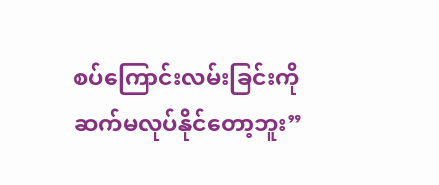စပ်ကြောင်းလမ်းခြင်းကို ဆက်မလုပ်နိုင်တော့ဘူး”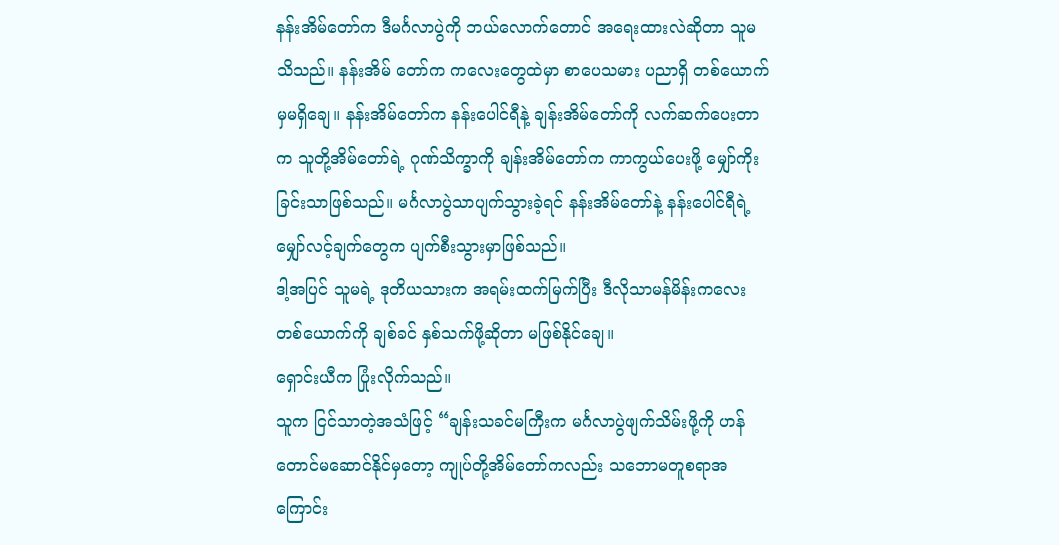နန်းအိမ်တော်က ဒီမင်္ဂလာပွဲကို ဘယ်လောက်တောင် အရေးထားလဲဆိုတာ သူမသိသည်။ နန်းအိမ် တော်က ကလေးတွေထဲမှာ စာပေသမား ပညာရှိ တစ်ယောက်မှမရှိချေ။ နန်းအိမ်တော်က နန်းပေါင်ရီနဲ့ ချန်းအိမ်တော်ကို လက်ဆက်ပေးတာက သူတို့အိမ်တော်ရဲ့ ဂုဏ်သိက္ခာကို ချန်းအိမ်တော်က ကာကွယ်ပေးဖို့ မျှော်ကိုးခြင်းသာဖြစ်သည်။ မင်္ဂလာပွဲသာပျက်သွားခဲ့ရင် နန်းအိမ်တော်နဲ့ နန်းပေါင်ရီရဲ့ မျှော်လင့်ချက်တွေက ပျက်စီးသွားမှာဖြစ်သည်။
ဒါ့အပြင် သူမရဲ့ ဒုတိယသားက အရမ်းထက်မြက်ပြီး ဒီလိုသာမန်မိန်းကလေးတစ်ယောက်ကို ချစ်ခင် နှစ်သက်ဖို့ဆိုတာ မဖြစ်နိုင်ချေ။
ရှောင်းယီက ပြုံးလိုက်သည်။
သူက ငြင်သာတဲ့အသံဖြင့် “ချန်းသခင်မကြီးက မင်္ဂလာပွဲဖျက်သိမ်းဖို့ကို ဟန်တောင်မဆောင်နိုင်မှတော့ ကျုပ်တို့အိမ်တော်ကလည်း သဘောမတူစရာအကြောင်း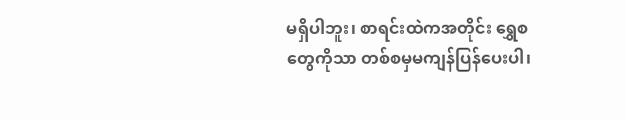မရှိပါဘူး၊ စာရင်းထဲကအတိုင်း ရွှေစတွေကိုသာ တစ်စမှမကျန်ပြန်ပေးပါ၊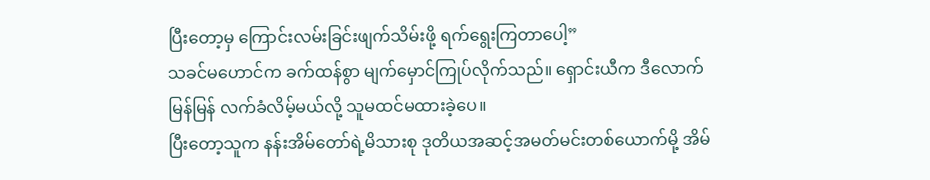ပြီးတော့မှ ကြောင်းလမ်းခြင်းဖျက်သိမ်းဖို့ ရက်ရွေးကြတာပေါ့”
သခင်မဟောင်က ခက်ထန်စွာ မျက်မှောင်ကြုပ်လိုက်သည်။ ရှောင်းယီက ဒီလောက်မြန်မြန် လက်ခံလိမ့်မယ်လို့ သူမထင်မထားခဲ့ပေ။
ပြီးတော့သူက နန်းအိမ်တော်ရဲ့မိသားစု ဒုတိယအဆင့်အမတ်မင်းတစ်ယောက်မို့ အိမ်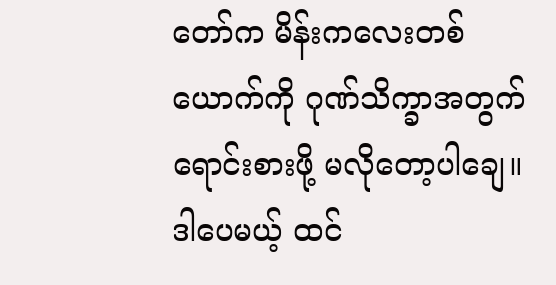တော်က မိန်းကလေးတစ်ယောက်ကို ဂုဏ်သိက္ခာအတွက် ရောင်းစားဖို့ မလိုတော့ပါချေ။
ဒါပေမယ့် ထင်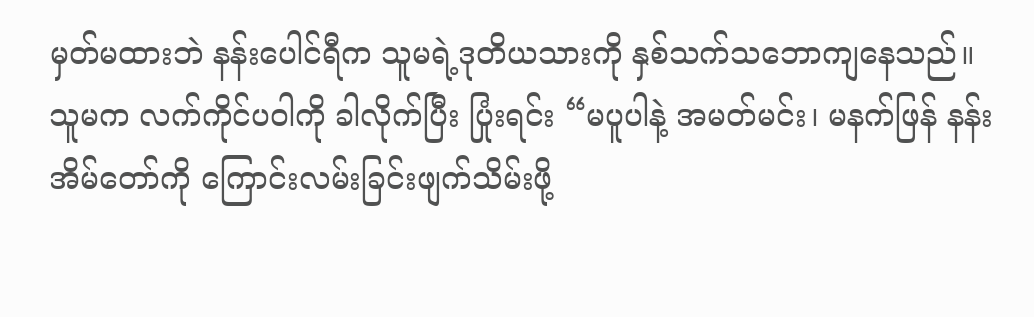မှတ်မထားဘဲ နန်းပေါင်ရီက သူမရဲ့ဒုတိယသားကို နှစ်သက်သဘောကျနေသည်။
သူမက လက်ကိုင်ပဝါကို ခါလိုက်ပြီး ပြုံးရင်း “မပူပါနဲ့ အမတ်မင်း၊ မနက်ဖြန် နန်းအိမ်တော်ကို ကြောင်းလမ်းခြင်းဖျက်သိမ်းဖို့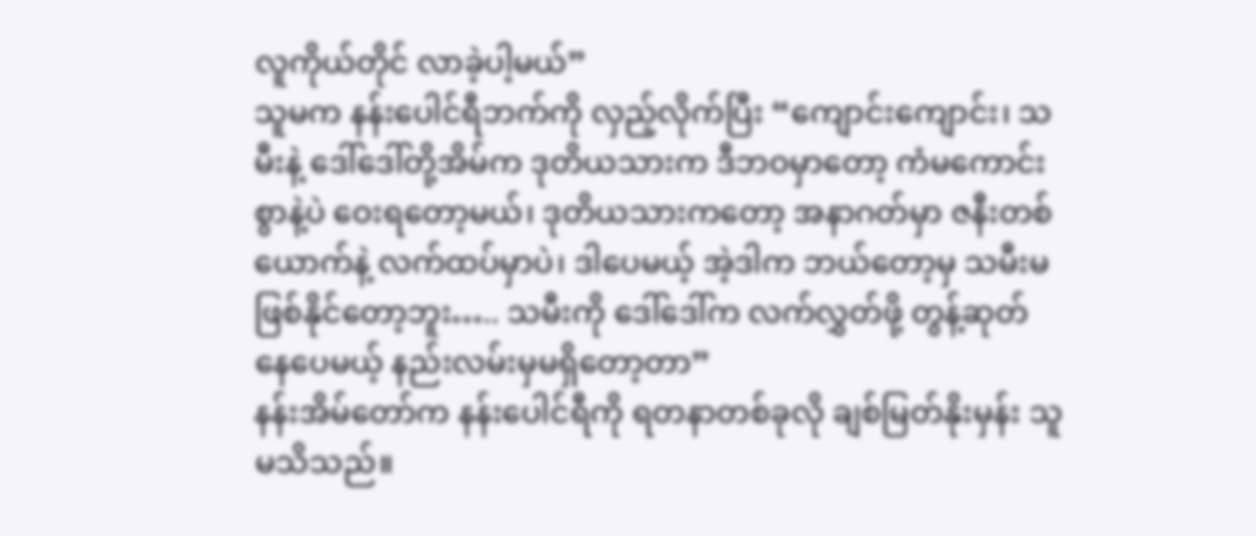လူကိုယ်တိုင် လာခဲ့ပါ့မယ်”
သူမက နန်းပေါင်ရီဘက်ကို လှည့်လိုက်ပြီး “ကျောင်းကျောင်း၊ သမီးနဲ့ ဒေါ်ဒေါ်တို့အိမ်က ဒုတိယသားက ဒီဘဝမှာတော့ ကံမကောင်းစွာနဲ့ပဲ ဝေးရတော့မယ်၊ ဒုတိယသားကတော့ အနာဂတ်မှာ ဇနီးတစ်ယောက်နဲ့ လက်ထပ်မှာပဲ၊ ဒါပေမယ့် အဲ့ဒါက ဘယ်တော့မှ သမီးမဖြစ်နိုင်တော့ဘူး….. သမီးကို ဒေါ်ဒေါ်က လက်လွှတ်ဖို့ တွန့်ဆုတ်နေပေမယ့် နည်းလမ်းမှမရှိတော့တာ”
နန်းအိမ်တော်က နန်းပေါင်ရီကို ရတနာတစ်ခုလို ချစ်မြတ်နိုးမှန်း သူမသိသည်။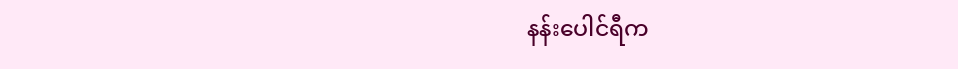နန်းပေါင်ရီက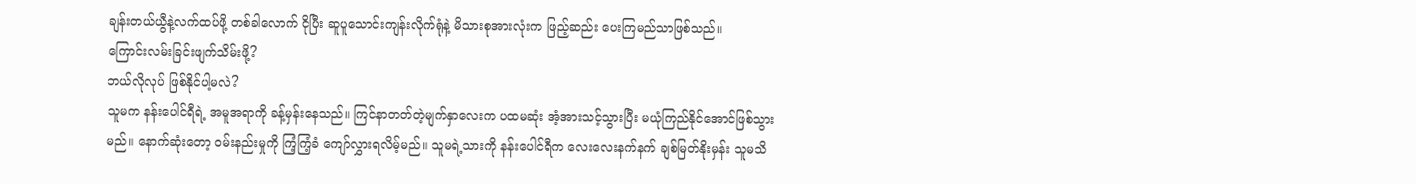ချန်းတယ်ယွီနဲ့လက်ထပ်ဖို့ တစ်ခါလောက် ငိုပြီး ဆူပူသောင်းကျန်းလိုက်ရုံနဲ့ မိသားစုအားလုံးက ဖြည့်ဆည်း ပေးကြမည်သာဖြစ်သည်။
ကြောင်းလမ်းခြင်းဖျက်သိမ်းဖို့?
ဘယ်လိုလုပ် ဖြစ်နိုင်ပါ့မလဲ?
သူမက နန်းပေါင်ရီရဲ့ အမူအရာကို ခန့်မှန်းနေသည်။ ကြင်နာတတ်တဲ့မျက်နှာလေးက ပထမဆုံး အံ့အားသင့်သွားပြီး မယုံကြည်နိုင်အောင်ဖြစ်သွားမည်။ နောက်ဆုံးတော့ ဝမ်းနည်းမှုကို ကြံ့ကြံ့ခံ ကျော်လွှားရလိမ့်မည်။ သူမရဲ့သားကို နန်းပေါင်ရီက လေးလေးနက်နက် ချစ်မြတ်နိုးမှန်း သူမသိ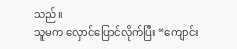သည်။
သူမက လှောင်ပြောင်လိုက်ပြီး “ကျောင်း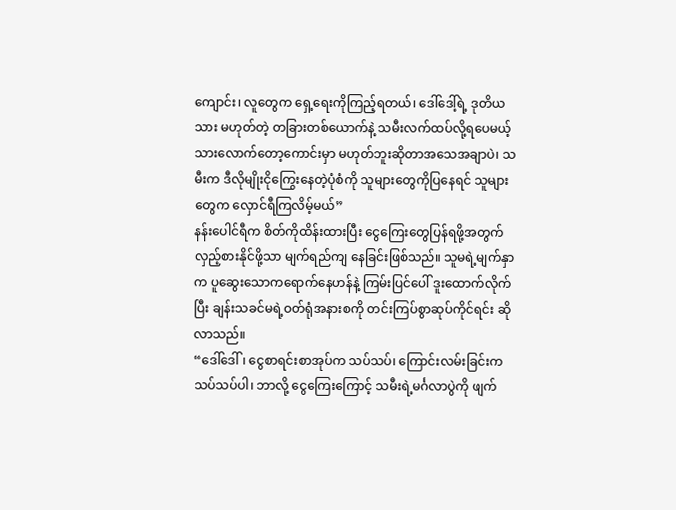ကျောင်း၊ လူတွေက ရှေ့ရေးကိုကြည့်ရတယ်၊ ဒေါ်ဒေါ့်ရဲ့ ဒုတိယသား မဟုတ်တဲ့ တခြားတစ်ယောက်နဲ့ သမီးလက်ထပ်လို့ရပေမယ့် သားလောက်တော့ကောင်းမှာ မဟုတ်ဘူးဆိုတာအသေအချာပဲ၊ သမီးက ဒီလိုမျိုးငိုကြွေးနေတဲ့ပုံစံကို သူများတွေကိုပြနေရင် သူများတွေက လှောင်ရီကြလိမ့်မယ်”
နန်းပေါင်ရီက စိတ်ကိုထိန်းထားပြီး ငွေကြေးတွေပြန်ရဖို့အတွက် လှည့်စားနိုင်ဖို့သာ မျက်ရည်ကျ နေခြင်းဖြစ်သည်။ သူမရဲ့မျက်နှာက ပူဆွေးသောကရောက်နေဟန်နဲ့ ကြမ်းပြင်ပေါ် ဒူးထောက်လိုက်ပြီး ချန်းသခင်မရဲ့ဝတ်ရုံအနားစကို တင်းကြပ်စွာဆုပ်ကိုင်ရင်း ဆိုလာသည်။
“ဒေါ်ဒေါ်၊ ငွေစာရင်းစာအုပ်က သပ်သပ်၊ ကြောင်းလမ်းခြင်းက သပ်သပ်ပါ၊ ဘာလို့ ငွေကြေးကြောင့် သမီးရဲ့မင်္ဂလာပွဲကို ဖျက်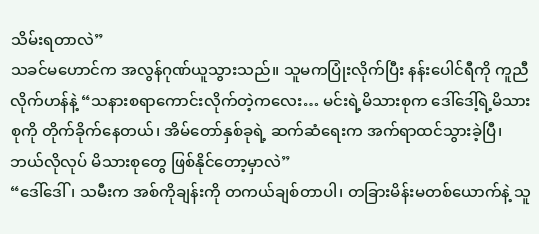သိမ်းရတာလဲ”
သခင်မဟောင်က အလွန်ဂုဏ်ယူသွားသည်။ သူမကပြုံးလိုက်ပြီး နန်းပေါင်ရီကို ကူညီလိုက်ဟန်နဲ့ “သနားစရာကောင်းလိုက်တဲ့ကလေး… မင်းရဲ့မိသားစုက ဒေါ်ဒေါ့်ရဲ့မိသားစုကို တိုက်ခိုက်နေတယ်၊ အိမ်တော်နှစ်ခုရဲ့ ဆက်ဆံရေးက အက်ရာထင်သွားခဲ့ပြီ၊ ဘယ်လိုလုပ် မိသားစုတွေ ဖြစ်နိုင်တော့မှာလဲ”
“ဒေါ်ဒေါ်၊ သမီးက အစ်ကိုချန်းကို တကယ်ချစ်တာပါ၊ တခြားမိန်းမတစ်ယောက်နဲ့ သူ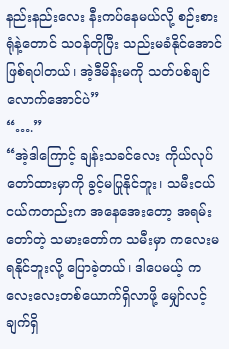နည်းနည်းလေး နီးကပ်နေမယ်လို့ စဉ်းစားရုံနဲ့တောင် သဝန်တိုပြီး သည်းမခံနိုင်အောင်ဖြစ်ရပါတယ်၊ အဲ့ဒီမိန်းမကို သတ်ပစ်ချင်လောက်အောင်ပဲ”
“….”
“အဲ့ဒါကြောင့် ချန်းသခင်လေး ကိုယ်လုပ်တော်ထားမှာကို ခွင့်မပြုနိုင်ဘူး၊ သမီးငယ်ငယ်ကတည်းက အနေအေးတော့ အရမ်းတော်တဲ့ သမားတော်က သမီးမှာ ကလေးမရနိုင်ဘူးလို့ ပြောခဲ့တယ်၊ ဒါပေမယ့် ကလေးလေးတစ်ယောက်ရှိလာဖို့ မျှော်လင့်ချက်ရှိ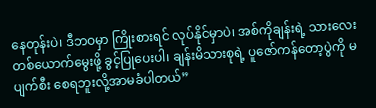နေတုန်းပဲ၊ ဒီဘဝမှာ ကြိုးစားရင် လုပ်နိုင်မှာပဲ၊ အစ်ကိုချန်းရဲ့ သားလေးတစ်ယောက်မွေးဖို့ ခွင့်ပြုပေးပါ၊ ချန်းမိသားစုရဲ့ ပူဇော်ကန်တော့ပွဲကို မပျက်စီး စေရဘူးလို့အာမခံပါတယ်”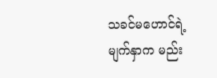သခင်မဟောင်ရဲ့မျက်နှာက မည်း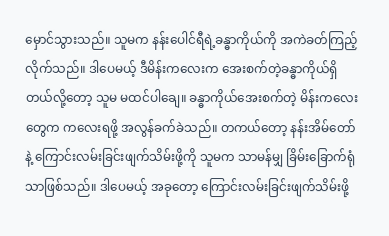မှောင်သွားသည်။ သူမက နန်းပေါင်ရီရဲ့ခန္ဓာကိုယ်ကို အကဲခတ်ကြည့် လိုက်သည်။ ဒါပေမယ့် ဒီမိန်းကလေးက အေးစက်တဲ့ခန္ဓာကိုယ်ရှိတယ်လို့တော့ သူမ မထင်ပါချေ။ ခန္ဓာကိုယ်အေးစက်တဲ့ မိန်းကလေးတွေက ကလေးရဖို့ အလွန်ခက်ခဲသည်။ တကယ်တော့ နန်းအိမ်တော်နဲ့ ကြောင်းလမ်းခြင်းဖျက်သိမ်းဖို့ကို သူမက သာမန်မျှ ခြိမ်းခြောက်ရုံသာဖြစ်သည်။ ဒါပေမယ့် အခုတော့ ကြောင်းလမ်းခြင်းဖျက်သိမ်းဖို့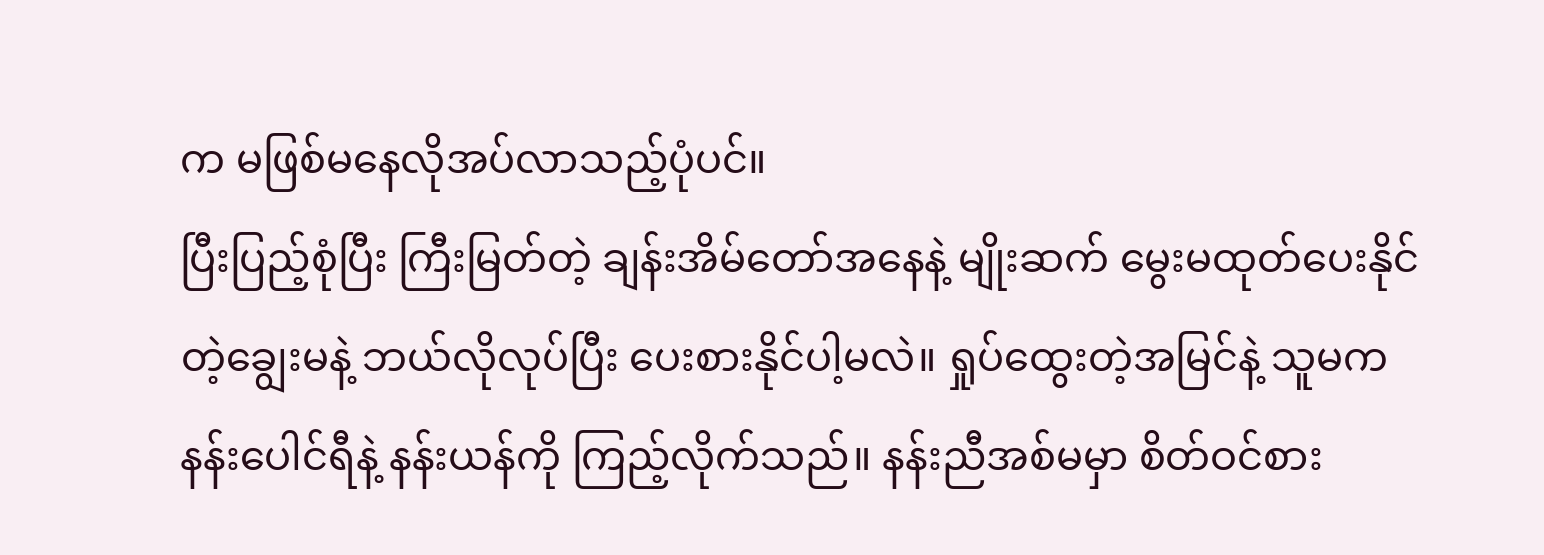က မဖြစ်မနေလိုအပ်လာသည့်ပုံပင်။
ပြီးပြည့်စုံပြီး ကြီးမြတ်တဲ့ ချန်းအိမ်တော်အနေနဲ့ မျိုးဆက် မွေးမထုတ်ပေးနိုင်တဲ့ချွေးမနဲ့ ဘယ်လိုလုပ်ပြီး ပေးစားနိုင်ပါ့မလဲ။ ရှုပ်ထွေးတဲ့အမြင်နဲ့ သူမက နန်းပေါင်ရီနဲ့ နန်းယန်ကို ကြည့်လိုက်သည်။ နန်းညီအစ်မမှာ စိတ်ဝင်စား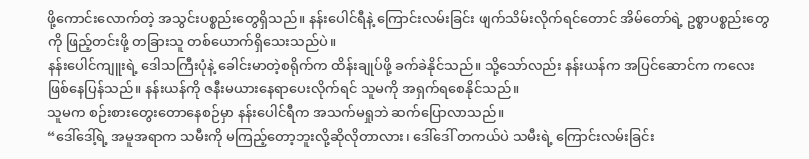ဖို့ကောင်းလောက်တဲ့ အသွင်းပစ္စည်းတွေရှိသည်။ နန်းပေါင်ရီနဲ့ ကြောင်းလမ်းခြင်း ဖျက်သိမ်းလိုက်ရင်တောင် အိမ်တော်ရဲ့ ဥစ္စာပစ္စည်းတွေကို ဖြည့်တင်းဖို့ တခြားသူ တစ်ယောက်ရှိသေးသည်ပဲ။
နန်းပေါင်ကျူးရဲ့ ဒေါသကြီးပုံနဲ့ ခေါင်းမာတဲ့စရိုက်က ထိန်းချုပ်ဖို့ ခက်ခဲနိုင်သည်။ သို့သော်လည်း နန်းယန်က အပြင်ဆောင်က ကလေးဖြစ်နေပြန်သည်။ နန်းယန်ကို ဇနီးမယားနေရာပေးလိုက်ရင် သူမကို အရှက်ရစေနိုင်သည်။
သူမက စဉ်းစားတွေးတောနေစဉ်မှာ နန်းပေါင်ရီက အသက်မရှုဘဲ ဆက်ပြောလာသည်။
“ဒေါ်ဒေါ့်ရဲ့ အမူအရာက သမီးကို မကြည့်တော့ဘူးလို့ဆိုလိုတာလား၊ ဒေါ်ဒေါ် တကယ်ပဲ သမီးရဲ့ ကြောင်းလမ်းခြင်း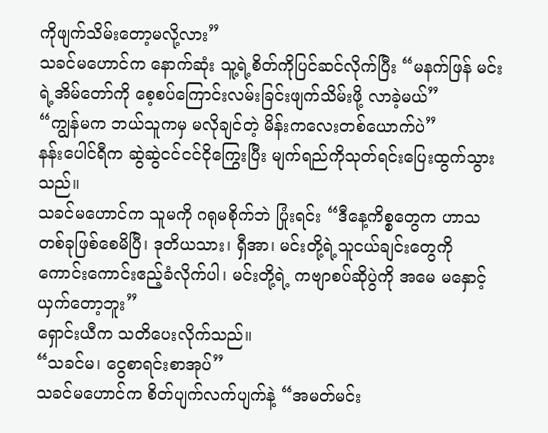ကိုဖျက်သိမ်းတော့မလို့လား”
သခင်မဟောင်က နောက်ဆုံး သူ့ရဲ့စိတ်ကိုပြင်ဆင်လိုက်ပြီး “မနက်ဖြန် မင်းရဲ့အိမ်တော်ကို စေ့စပ်ကြောင်းလမ်းခြင်းဖျက်သိမ်းဖို့ လာခဲ့မယ်”
“ကျွန်မက ဘယ်သူကမှ မလိုချင်တဲ့ မိန်းကလေးတစ်ယောက်ပဲ”
နန်းပေါင်ရီက ဆွဲဆွဲငင်ငင်ငိုကြွေးပြီး မျက်ရည်ကိုသုတ်ရင်းပြေးထွက်သွားသည်။
သခင်မဟောင်က သူမကို ဂရုမစိုက်ဘဲ ပြုံးရင်း “ဒီနေ့ကိစ္စတွေက ဟာသတစ်ခုဖြစ်စေမိပြီ၊ ဒုတိယသား၊ ရှီအာ၊ မင်းတို့ရဲ့သူငယ်ချင်းတွေကို ကောင်းကောင်းဧည့်ခံလိုက်ပါ၊ မင်းတို့ရဲ့ ကဗျာစပ်ဆိုပွဲကို အမေ မနှောင့်ယှက်တော့ဘူး”
ရှောင်းယီက သတိပေးလိုက်သည်။
“သခင်မ၊ ငွေစာရင်းစာအုပ်”
သခင်မဟောင်က စိတ်ပျက်လက်ပျက်နဲ့ “အမတ်မင်း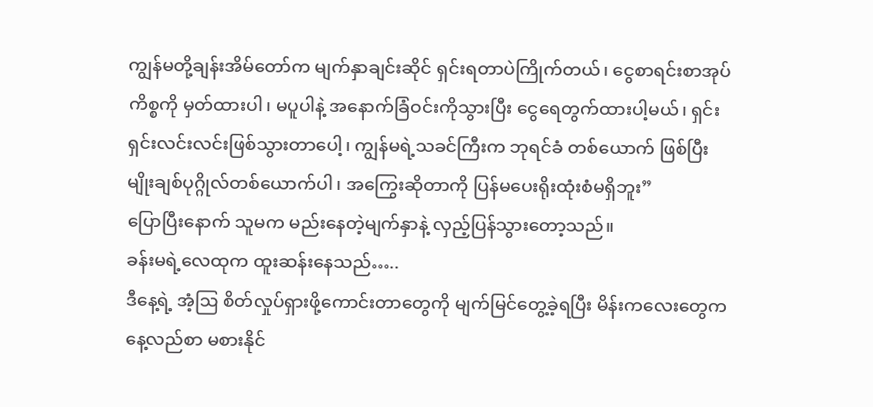ကျွန်မတို့ချန်းအိမ်တော်က မျက်နှာချင်းဆိုင် ရှင်းရတာပဲကြိုက်တယ်၊ ငွေစာရင်းစာအုပ်ကိစ္စကို မှတ်ထားပါ၊ မပူပါနဲ့ အနောက်ခြံဝင်းကိုသွားပြီး ငွေရေတွက်ထားပါ့မယ်၊ ရှင်းရှင်းလင်းလင်းဖြစ်သွားတာပေါ့၊ ကျွန်မရဲ့သခင်ကြီးက ဘုရင်ခံ တစ်ယောက် ဖြစ်ပြီး မျိုးချစ်ပုဂ္ဂိုလ်တစ်ယောက်ပါ၊ အကြွေးဆိုတာကို ပြန်မပေးရိုးထုံးစံမရှိဘူး”
ပြောပြီးနောက် သူမက မည်းနေတဲ့မျက်နှာနဲ့ လှည့်ပြန်သွားတော့သည်။
ခန်းမရဲ့လေထုက ထူးဆန်းနေသည်…..
ဒီနေ့ရဲ့ အံ့ဩ စိတ်လှုပ်ရှားဖို့ကောင်းတာတွေကို မျက်မြင်တွေ့ခဲ့ရပြီး မိန်းကလေးတွေက နေ့လည်စာ မစားနိုင်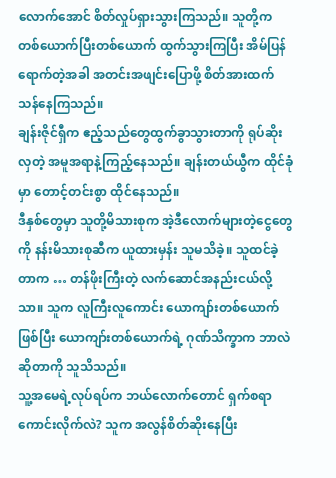လောက်အောင် စိတ်လှုပ်ရှားသွားကြသည်။ သူတို့က တစ်ယောက်ပြီးတစ်ယောက် ထွက်သွားကြပြီး အိမ်ပြန်ရောက်တဲ့အခါ အတင်းအဖျင်းပြောဖို့ စိတ်အားထက်သန်နေကြသည်။
ချန်းဇိုင်ရှီက ဧည့်သည်တွေထွက်ခွာသွားတာကို ရုပ်ဆိုးလှတဲ့ အမူအရာနဲ့ကြည့်နေသည်။ ချန်းတယ်ယွီက ထိုင်ခုံမှာ တောင့်တင်းစွာ ထိုင်နေသည်။
ဒီနှစ်တွေမှာ သူတို့မိသားစုက အဲ့ဒီလောက်များတဲ့ငွေတွေကို နန်းမိသားစုဆီက ယူထားမှန်း သူမသိခဲ့။ သူထင်ခဲ့တာက … တန်ဖိုးကြီးတဲ့ လက်ဆောင်အနည်းငယ်လို့သာ။ သူက လူကြီးလူကောင်း ယောကျာ်းတစ်ယောက်ဖြစ်ပြီး ယောကျာ်းတစ်ယောက်ရဲ့ ဂုဏ်သိက္ခာက ဘာလဲဆိုတာကို သူသိသည်။
သူ့အမေရဲ့လုပ်ရပ်က ဘယ်လောက်တောင် ရှက်စရာကောင်းလိုက်လဲ? သူက အလွန်စိတ်ဆိုးနေပြီး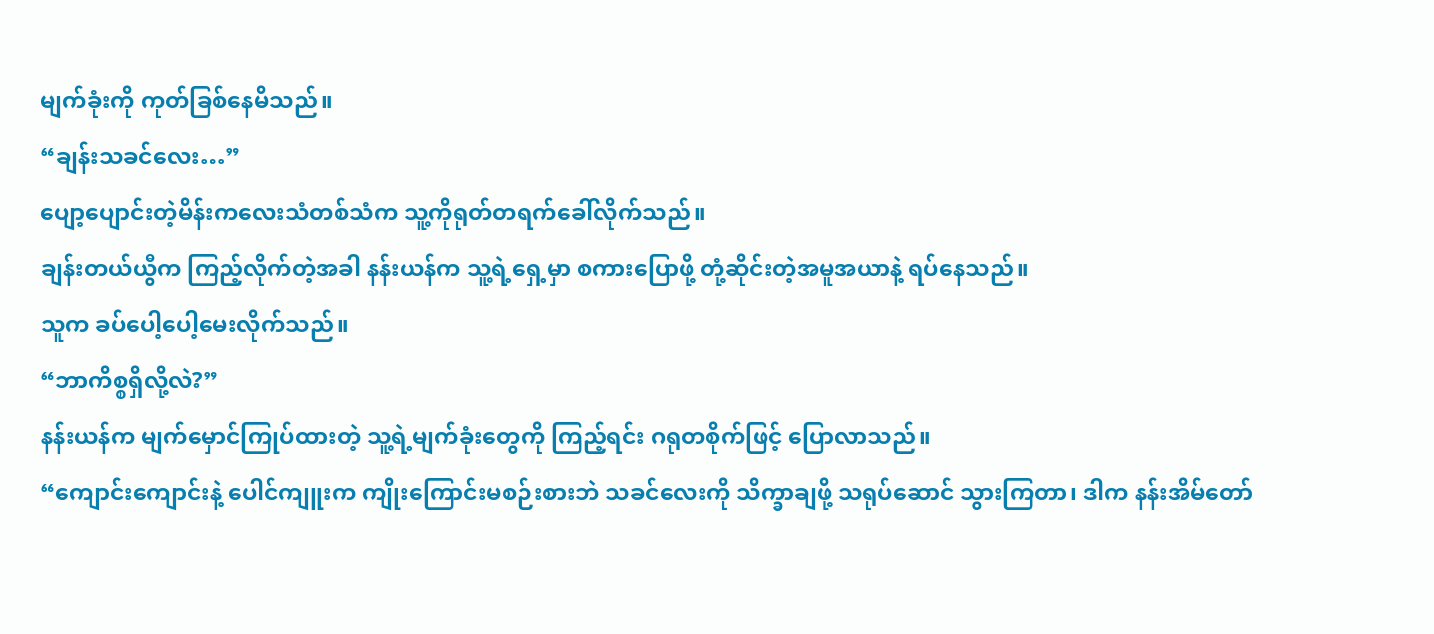မျက်ခုံးကို ကုတ်ခြစ်နေမိသည်။
“ချန်းသခင်လေး…”
ပျော့ပျောင်းတဲ့မိန်းကလေးသံတစ်သံက သူ့ကိုရုတ်တရက်ခေါ်လိုက်သည်။
ချန်းတယ်ယွီက ကြည့်လိုက်တဲ့အခါ နန်းယန်က သူ့ရဲ့ရှေ့မှာ စကားပြောဖို့ တုံ့ဆိုင်းတဲ့အမူအယာနဲ့ ရပ်နေသည်။
သူက ခပ်ပေါ့ပေါ့မေးလိုက်သည်။
“ဘာကိစ္စရှိလို့လဲ?”
နန်းယန်က မျက်မှောင်ကြုပ်ထားတဲ့ သူ့ရဲ့မျက်ခုံးတွေကို ကြည့်ရင်း ဂရုတစိုက်ဖြင့် ပြောလာသည်။
“ကျောင်းကျောင်းနဲ့ ပေါင်ကျူးက ကျိုးကြောင်းမစဉ်းစားဘဲ သခင်လေးကို သိက္ခာချဖို့ သရုပ်ဆောင် သွားကြတာ၊ ဒါက နန်းအိမ်တော်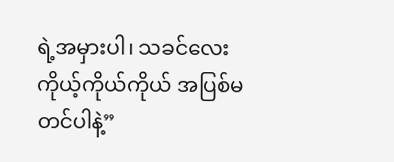ရဲ့အမှားပါ၊ သခင်လေး ကိုယ့်ကိုယ်ကိုယ် အပြစ်မတင်ပါနဲ့”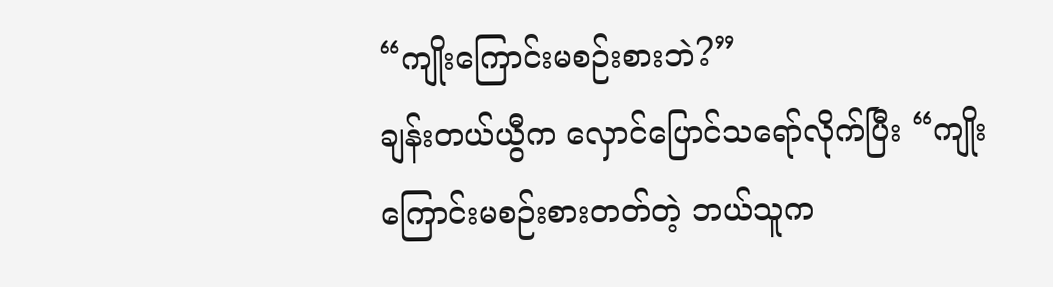“ကျိုးကြောင်းမစဉ်းစားဘဲ?”
ချန်းတယ်ယွီက လှောင်ပြောင်သရော်လိုက်ပြီး “ကျိုးကြောင်းမစဉ်းစားတတ်တဲ့ ဘယ်သူက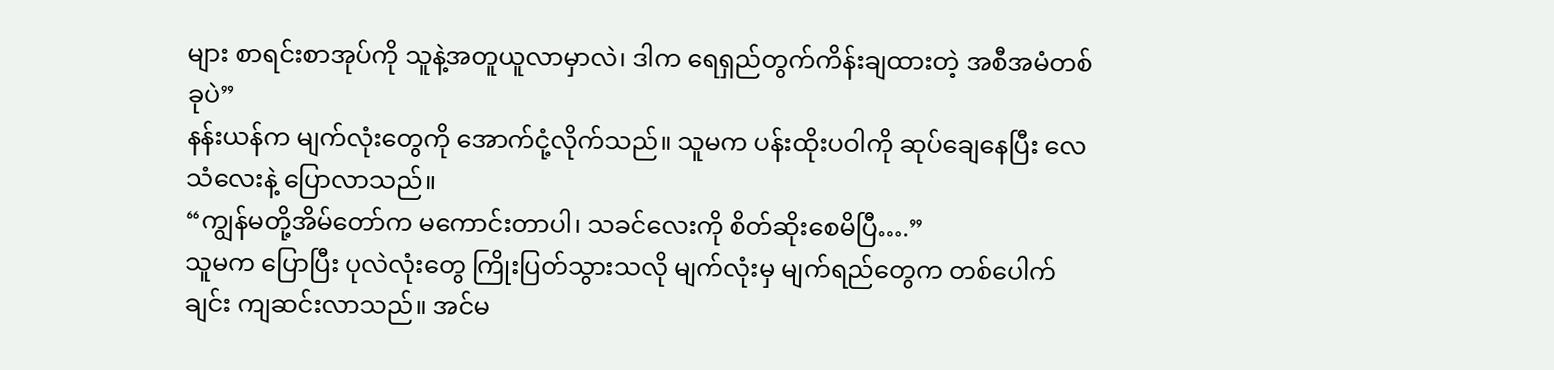များ စာရင်းစာအုပ်ကို သူနဲ့အတူယူလာမှာလဲ၊ ဒါက ရေရှည်တွက်ကိန်းချထားတဲ့ အစီအမံတစ်ခုပဲ”
နန်းယန်က မျက်လုံးတွေကို အောက်ငုံ့လိုက်သည်။ သူမက ပန်းထိုးပဝါကို ဆုပ်ချေနေပြီး လေသံလေးနဲ့ ပြောလာသည်။
“ကျွန်မတို့အိမ်တော်က မကောင်းတာပါ၊ သခင်လေးကို စိတ်ဆိုးစေမိပြီ….”
သူမက ပြောပြီး ပုလဲလုံးတွေ ကြိုးပြတ်သွားသလို မျက်လုံးမှ မျက်ရည်တွေက တစ်ပေါက်ချင်း ကျဆင်းလာသည်။ အင်မ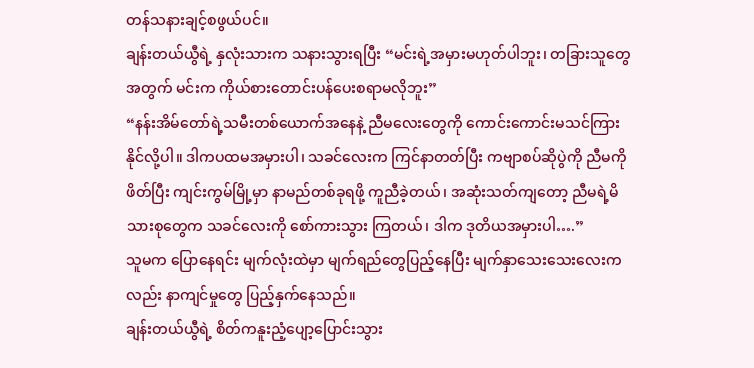တန်သနားချင့်စဖွယ်ပင်။
ချန်းတယ်ယွီရဲ့ နှလုံးသားက သနားသွားရပြီး “မင်းရဲ့အမှားမဟုတ်ပါဘူး၊ တခြားသူတွေအတွက် မင်းက ကိုယ်စားတောင်းပန်ပေးစရာမလိုဘူး”
“နန်းအိမ်တော်ရဲ့သမီးတစ်ယောက်အနေနဲ့ ညီမလေးတွေကို ကောင်းကောင်းမသင်ကြားနိုင်လို့ပါ။ ဒါကပထမအမှားပါ၊ သခင်လေးက ကြင်နာတတ်ပြီး ကဗျာစပ်ဆိုပွဲကို ညီမကိုဖိတ်ပြီး ကျင်းကွမ်မြို့မှာ နာမည်တစ်ခုရဖို့ ကူညီခဲ့တယ်၊ အဆုံးသတ်ကျတော့ ညီမရဲ့မိသားစုတွေက သခင်လေးကို စော်ကားသွား ကြတယ်၊ ဒါက ဒုတိယအမှားပါ….”
သူမက ပြောနေရင်း မျက်လုံးထဲမှာ မျက်ရည်တွေပြည့်နေပြီး မျက်နှာသေးသေးလေးကလည်း နာကျင်မှုတွေ ပြည့်နှက်နေသည်။
ချန်းတယ်ယွီရဲ့ စိတ်ကနူးညံ့ပျော့ပြောင်းသွား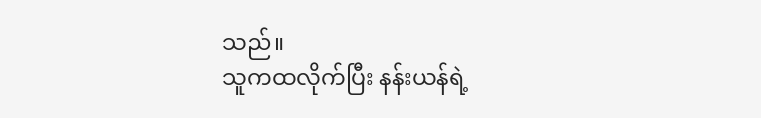သည်။
သူကထလိုက်ပြီး နန်းယန်ရဲ့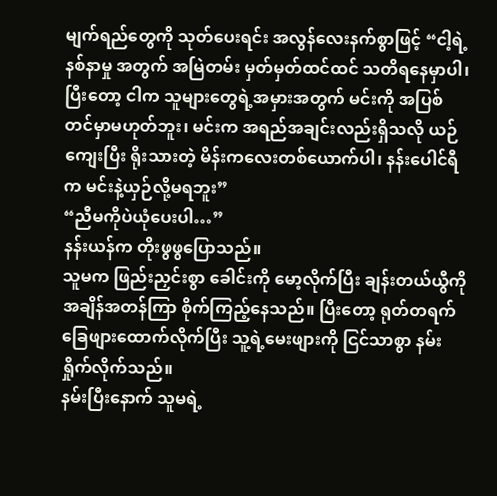မျက်ရည်တွေကို သုတ်ပေးရင်း အလွန်လေးနက်စွာဖြင့် “ငါ့ရဲ့နစ်နာမှု အတွက် အမြဲတမ်း မှတ်မှတ်ထင်ထင် သတိရနေမှာပါ၊ ပြီးတော့ ငါက သူများတွေရဲ့အမှားအတွက် မင်းကို အပြစ်တင်မှာမဟုတ်ဘူး၊ မင်းက အရည်အချင်းလည်းရှိသလို ယဉ်ကျေးပြီး ရိုးသားတဲ့ မိန်းကလေးတစ်ယောက်ပါ၊ နန်းပေါင်ရီက မင်းနဲ့ယှဉ်လို့မရဘူး”
“ညီမကိုပဲယုံပေးပါ…”
နန်းယန်က တိုးဖွဖွပြောသည်။
သူမက ဖြည်းညှင်းစွာ ခေါင်းကို မော့လိုက်ပြီး ချန်းတယ်ယွီကို အချိန်အတန်ကြာ စိုက်ကြည့်နေသည်။ ပြီးတော့ ရုတ်တရက် ခြေဖျားထောက်လိုက်ပြီး သူ့ရဲ့မေးဖျားကို ငြင်သာစွာ နမ်းရှိုက်လိုက်သည်။
နမ်းပြီးနောက် သူမရဲ့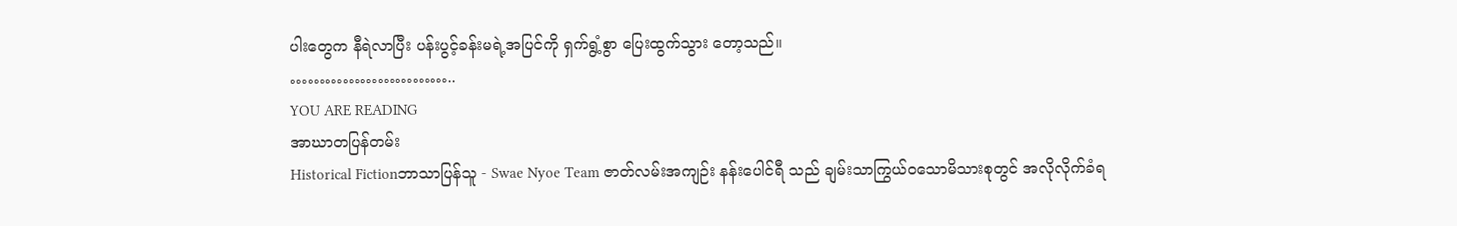ပါးတွေက နီရဲလာပြီး ပန်းပွင့်ခန်းမရဲ့အပြင်ကို ရှက်ရွံ့စွာ ပြေးထွက်သွား တော့သည်။
………………………..
YOU ARE READING
အာဃာတပြန်တမ်း
Historical Fictionဘာသာပြန်သူ - Swae Nyoe Team ဇာတ်လမ်းအကျဉ်း နန်းပေါင်ရီ သည် ချမ်းသာကြွယ်ဝသောမိသားစုတွင် အလိုလိုက်ခံရ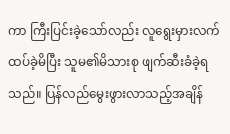ကာ ကြီးပြင်းခဲ့သော်လည်း လူရွေးမှားလက်ထပ်ခဲ့မိပြီး သူမ၏မိသားစု ဖျက်ဆီးခံခဲ့ရသည်။ ပြန်လည်မွေးဖွားလာသည့်အချိန်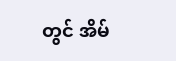တွင် အိမ်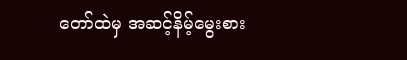တော်ထဲမှ အဆင့်နိမ့်မွေးစား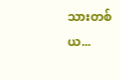သားတစ်ယ...